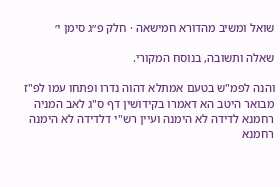שואל ומשיב מהדורא חמישאה · חלק פ״ג סימן י׳

שאלה ותשובה, בנוסח המקורי.

והנה לפמ"ש בטעם אמתלא דהוה נדרו ופתחו עמו לפ"ז מבואר היטב הא דאמרו בקידושין דף ס"ג לאב המניה רחמנא לדידה לא הימנה ועיין רש"י דלדידה לא הימנה רחמנא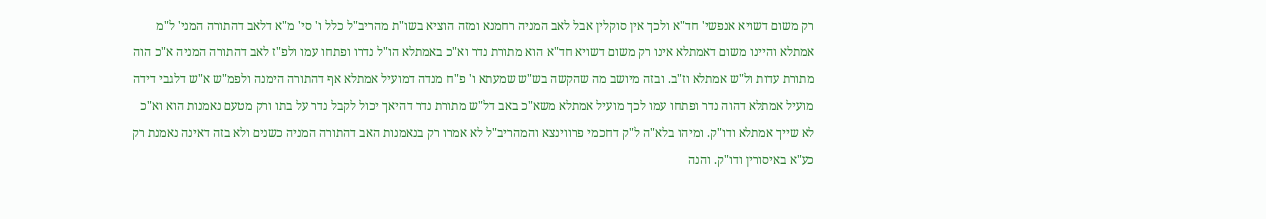רק משום דשויא אנפשי' חד"א ולכך אין סוקלין אבל לאב המניה רחמנא ומזה הוציא בשו"ת מהריב"ל כלל ו' סי' מ"א דלאב דהתורה המני' ל"מ אמתלא והיינו משום דאמתלא אינו רק משום דשויא חד"א הוא מתורת נדר וא"כ באמתלא הו"ל נדרו ופתחו עמו ולפ"ז לאב דהתורה המניה א"כ הוה מתורת עדות ול"ש אמתלא וז"ב. ובזה מיושב מה שהקשה בש"ש שמעתא ו' פ"ח מנדה דמועיל אמתלא אף דהתורה הימנה ולפמ"ש א"ש דלגבי דידה מועיל אמתלא דהוה נדר ופתחו עמו לכך מועיל אמתלא משא"כ באב דל"ש מתורת נדר דהיאך יכול לקבל נדר על בתו ורק מטעם נאמנות הוא וא"כ לא שייך אמתלא ודו"ק. ומיהו בלא"ה ל"ק דחכמי פרווינצא והמהריב"ל לא אמרו רק בנאמנות האב דהתורה המניה כשנים ולא בזה דאינה נאמנת רק כע"א באיסורין ודו"ק. והנה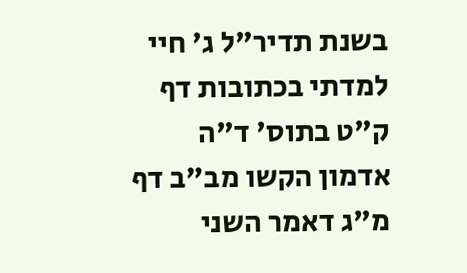בשנת תדיר"ל ג' חיי למדתי בכתובות דף ק"ט בתוס' ד"ה אדמון הקשו מב"ב דף מ"ג דאמר השני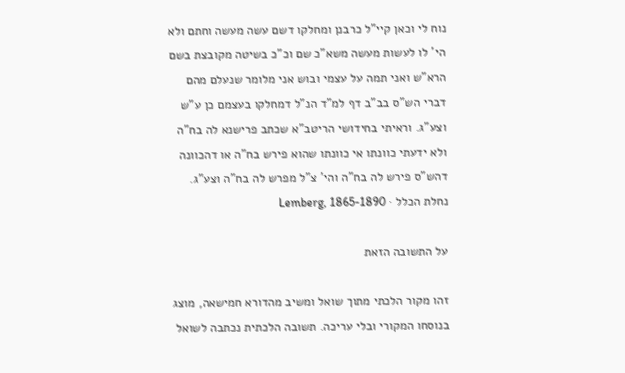נוח לי וכאן קיי"ל כרבנן ומחלקו דשם עשה מעשה וחתם ולא הי' לו לעשות מעשה משא"כ שם וכ"כ בשיטה מקובצת בשם הרא"ש ואני תמה על עצמי ובוש אני מלומר שנעלם מהם דברי הש"ס בב"ב דף למ"ד הנ"ל דמחלקו בעצמם כן ע"ש וצע"ג. וראיתי בחידושי הריטב"א שכתב פרישנא לה בח"ה ולא ידעתי כוונתו אי כוונתו שהוא פירש בח"ה או דהכוונה דהש"ס פירש לה בח"ה והי' צ"ל מפרש לה בח"ה וצע"ג.
נחלת הכלל · Lemberg, 1865-1890

על התשובה הזאת

זהו מקור הלכתי מתוך שואל ומשיב מהדורא חמישאה, מוצג בנוסחו המקורי ובלי עריכה. תשובה הלכתית נכתבה לשואל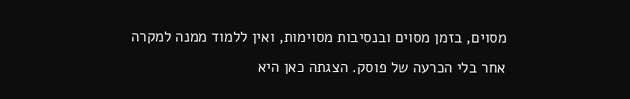מסוים, בזמן מסוים ובנסיבות מסוימות, ואין ללמוד ממנה למקרה אחר בלי הכרעה של פוסק. הצגתה כאן היא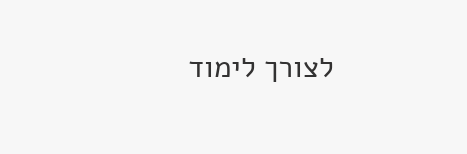לצורך לימוד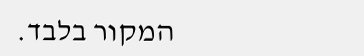המקור בלבד.